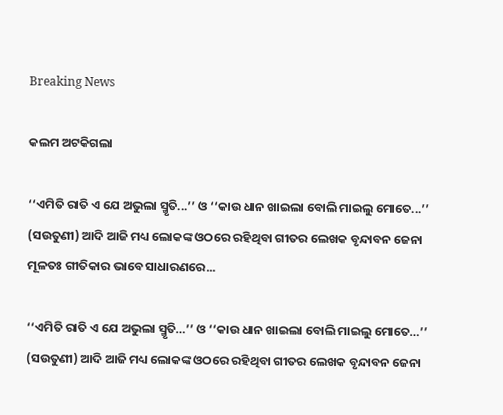Breaking News

କଲମ ଅଟକିଗଲା

‘‘ଏମିତି ରାତି ଏ ଯେ ଅଭୁଲା ସ୍ମୃତି...’’ ଓ ‘‘କାଉ ଧାନ ଖାଇଲା ବୋଲି ମାଇଲୁ ମୋତେ...’’ (ସଉତୁଣୀ) ଆଦି ଆଜି ମଧ୍ୟ ଲୋକଙ୍କ ଓଠରେ ରହିଥିବା ଗୀତର ଲେଖକ ବୃନ୍ଦାବନ ଜେନା ମୂଳତଃ ଗୀତିକାର ଭାବେ ସାଧାରଣରେ...

‘‘ଏମିତି ରାତି ଏ ଯେ ଅଭୁଲା ସ୍ମୃତି…’’ ଓ ‘‘କାଉ ଧାନ ଖାଇଲା ବୋଲି ମାଇଲୁ ମୋତେ…’’ (ସଉତୁଣୀ) ଆଦି ଆଜି ମଧ୍ୟ ଲୋକଙ୍କ ଓଠରେ ରହିଥିବା ଗୀତର ଲେଖକ ବୃନ୍ଦାବନ ଜେନା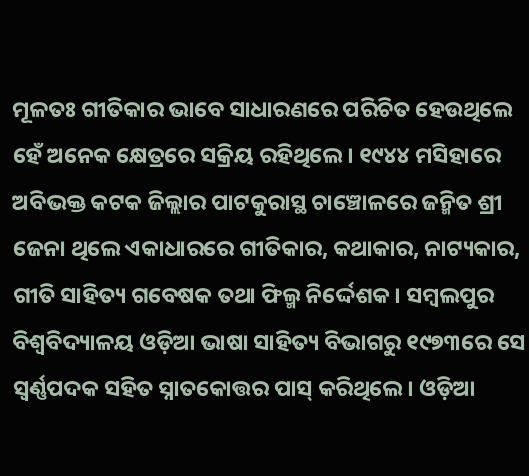ମୂଳତଃ ଗୀତିକାର ଭାବେ ସାଧାରଣରେ ପରିଚିତ ହେଉଥିଲେ ହେଁ ଅନେକ କ୍ଷେତ୍ରରେ ସକ୍ରିୟ ରହିଥିଲେ। ୧୯୪୪ ମସିହାରେ ଅବିଭକ୍ତ କଟକ ଜିଲ୍ଲାର ପାଟକୁରାସ୍ଥ ଚାଞ୍ଚୋଳରେ ଜନ୍ମିତ ଶ୍ରୀ ଜେନା ଥିଲେ ଏକାଧାରରେ ଗୀତିକାର, କଥାକାର, ନାଟ୍ୟକାର, ଗୀତି ସାହିତ୍ୟ ଗବେଷକ ତଥା ଫିଲ୍ମ ନିର୍ଦ୍ଦେଶକ। ସମ୍ବଲପୁର ବିଶ୍ବବିଦ୍ୟାଳୟ ଓଡ଼ିଆ ଭାଷା ସାହିତ୍ୟ ବିଭାଗରୁ ୧୯୭୩ରେ ସେ ସ୍ବର୍ଣ୍ଣପଦକ ସହିତ ସ୍ନାତକୋତ୍ତର ପାସ୍‌ କରିଥିଲେ। ଓଡ଼ିଆ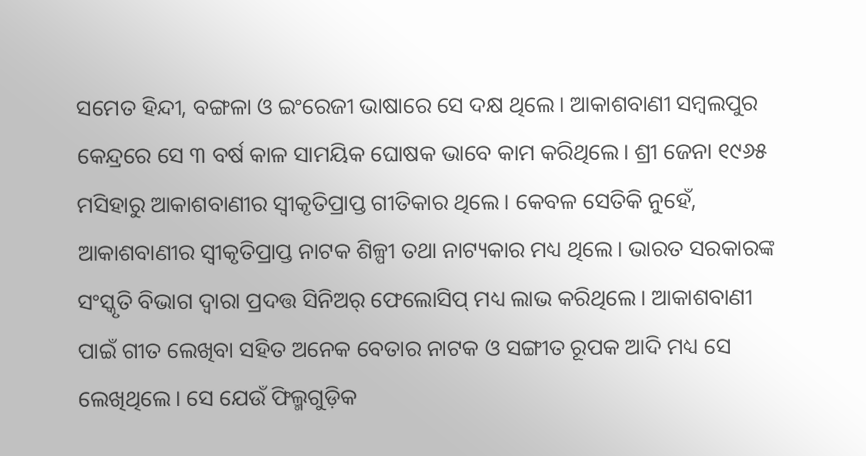ସମେତ ହିନ୍ଦୀ, ବଙ୍ଗଳା ଓ ଇଂରେଜୀ ଭାଷାରେ ସେ ଦକ୍ଷ ଥିଲେ। ଆକାଶବାଣୀ ସମ୍ବଲପୁର କେନ୍ଦ୍ରରେ ସେ ୩ ବର୍ଷ କାଳ ସାମୟିକ ଘୋଷକ ଭାବେ କାମ କରିଥିଲେ। ଶ୍ରୀ ଜେନା ୧୯୬୫ ମସିହାରୁ ଆକାଶବାଣୀର ସ୍ବୀକୃତିପ୍ରାପ୍ତ ଗୀତିକାର ଥିଲେ। କେବଳ ସେତିକି ନୁହେଁ, ଆକାଶବାଣୀର ସ୍ବୀକୃତିପ୍ରାପ୍ତ ନାଟକ ଶିଳ୍ପୀ ତଥା ନାଟ୍ୟକାର ମଧ୍ୟ ଥିଲେ। ଭାରତ ସରକାରଙ୍କ ସଂସ୍କୃତି ବିଭାଗ ଦ୍ବାରା ପ୍ରଦତ୍ତ ସିନିଅର୍ ଫେଲୋସିପ୍‌ ମଧ୍ୟ ଲାଭ କରିଥିଲେ। ଆକାଶବାଣୀ ପାଇଁ ଗୀତ ଲେଖିବା ସହିତ ଅନେକ ବେତାର ନାଟକ ଓ ସଙ୍ଗୀତ ରୂପକ ଆଦି ମଧ୍ୟ ସେ ଲେଖିଥିଲେ। ସେ ଯେଉଁ ଫିଲ୍ମଗୁଡ଼ିକ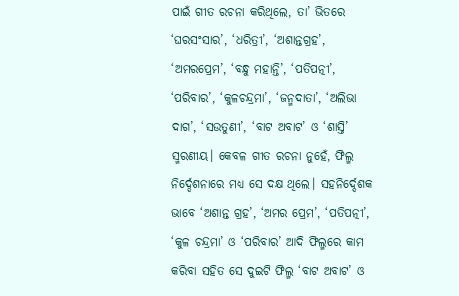ପାଇଁ ଗୀତ ରଚନା କରିଥିଲେ, ତା’ ଭିତରେ ‘ଘରସଂସାର’, ‘ଧରିତ୍ରୀ’, ‘ଅଶାନ୍ତଗ୍ରହ’, ‘ଅମରପ୍ରେମ’, ‘ବନ୍ଧୁ ମହାନ୍ତି’, ‘ପତିପତ୍ନୀ’, ‘ପରିବାର’, ‘କୁଳଚନ୍ଦ୍ରମା’, ‘ଜନ୍ମଦାତା’, ‘ଅଲିଭା ଦାଗ’, ‘ସଉତୁଣୀ’, ‘ବାଟ ଅବାଟ’ ଓ ‘ଶାସ୍ତି’ ସ୍ମରଣୀୟ। କେବଳ ଗୀତ ରଚନା ନୁହେଁ, ଫିଲ୍ମ ନିର୍ଦ୍ଦେଶନାରେ ମଧ୍ୟ ସେ ଦକ୍ଷ ଥିଲେ। ସହନିର୍ଦ୍ଦେଶକ ଭାବେ ‘ଅଶାନ୍ତ ଗ୍ରହ’, ‘ଅମର ପ୍ରେମ’, ‘ପତିପତ୍ନୀ’, ‘କୁଳ ଚନ୍ଦ୍ରମା’ ଓ ‘ପରିବାର’ ଆଦି ଫିଲ୍ମରେ କାମ କରିବା ସହିତ ସେ ଦୁଇଟି ଫିଲ୍ମ ‘ବାଟ ଅବାଟ’ ଓ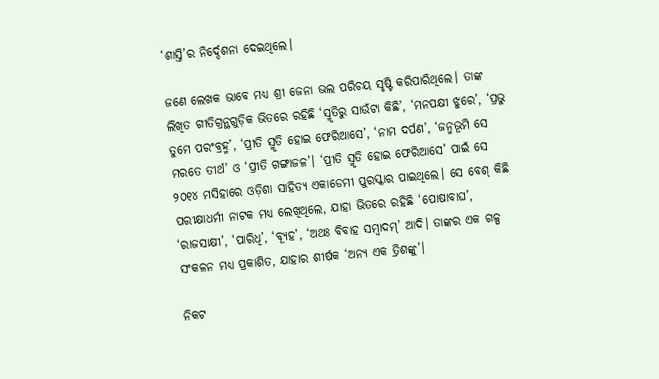‘ଶାସ୍ତି’ର ନିର୍ଦ୍ଦେଶନା ଦେଇଥିଲେ।

ଜଣେ ଲେଖକ ଭାବେ ମଧ୍ୟ ଶ୍ରୀ ଜେନା ଭଲ ପରିଚୟ ସୃଷ୍ଟି କରିପାରିଥିଲେ। ତାଙ୍କ ଲିଖିତ ଗୀତିଗ୍ରନ୍ଥଗୁଡ଼ିକ ଭିତରେ ରହିଛି ‘ସ୍ମୃତିରୁ ସାଉଁଟା କିଛି’, ‘ମନପକ୍ଷୀ ଝୁରେ’, ‘ପ୍ରଭୁ ତୁମେ ପରଂବ୍ରହ୍ମ’, ‘ପ୍ରୀତି ସ୍ମୃତି ହୋଇ ଫେରିଆସେ’, ‘ନାମ ଦର୍ପଣ’, ‘ଜନ୍ମଭୂମି ସେ ମରତେ ତୀର୍ଥ’ ଓ ‘ପ୍ରୀତି ଗଙ୍ଗାଜଳ’। ‘ପ୍ରୀତି ସ୍ମୃତି ହୋଇ ଫେରିଆସେ’ ପାଇଁ ସେ ୨୦୧୪ ମସିହାରେ ଓଡ଼ିଶା ସାହିତ୍ୟ ଏକାଡେମୀ ପୁରସ୍କାର ପାଇଥିଲେ। ସେ ବେଶ୍‌ କିଛି ପରୀକ୍ଷାଧର୍ମୀ ନାଟକ ମଧ୍ୟ ଲେଖିଥିଲେ, ଯାହା ଭିତରେ ରହିଛି ‘ପୋଷାବାଘ’, ‘ରାଜସାକ୍ଷୀ’, ‘ପାରିଧି’, ‘ବ୍ୟୂହ’, ‘ଅଥଃ ବିବାହ ସମ୍ବାଦମ୍‌’ ଆଦି। ତାଙ୍କର ଏକ ଗଳ୍ପ ସଂକଳନ ମଧ୍ୟ ପ୍ରକାଶିତ, ଯାହାର ଶୀର୍ଷକ ‘ଅନ୍ୟ ଏକ ତ୍ରିଶଙ୍କୁ’।

ନିକଟ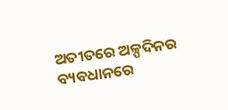ଅତୀତରେ ଅଳ୍ପଦିନର ବ୍ୟବଧାନରେ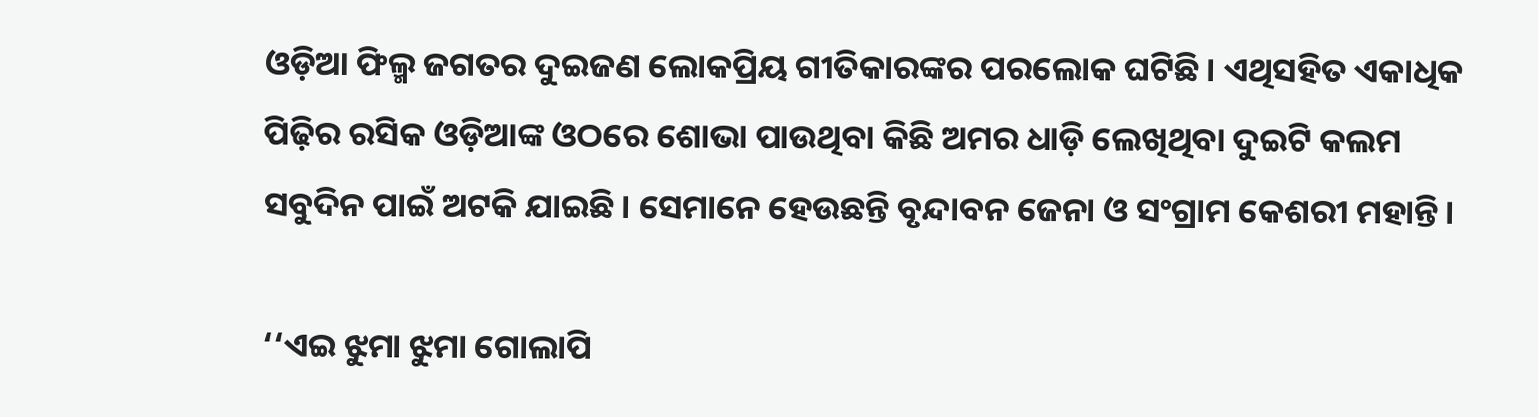ଓଡ଼ିଆ ଫିଲ୍ମ ଜଗତର ଦୁଇଜଣ ଲୋକପ୍ରିୟ ଗୀତିକାରଙ୍କର ପରଲୋକ ଘଟିଛି। ଏଥିସହିତ ଏକାଧିକ ପିଢ଼ିର ରସିକ ଓଡ଼ିଆଙ୍କ ଓଠରେ ଶୋଭା ପାଉଥିବା କିଛି ଅମର ଧାଡ଼ି ଲେଖିଥିବା ଦୁଇଟି କଲମ ସବୁଦିନ ପାଇଁ ଅଟକି ଯାଇଛି। ସେମାନେ ହେଉଛନ୍ତି ବୃନ୍ଦାବନ ଜେନା ଓ ସଂଗ୍ରାମ କେଶରୀ ମହାନ୍ତି।

‘‘ଏଇ ଝୁମା ଝୁମା ଗୋଲାପି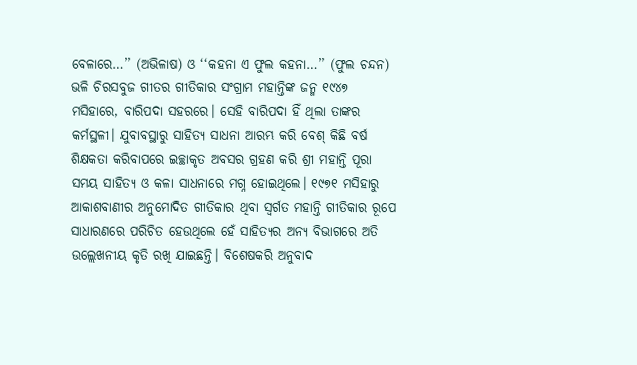ବେଳାରେ…’’ (ଅଭିଳାଷ) ଓ ‘‘କହନା ଏ ଫୁଲ କହନା…’’ (ଫୁଲ ଚନ୍ଦନ) ଭଳି ଚିରସବୁଜ ଗୀତର ଗୀତିକାର ସଂଗ୍ରାମ ମହାନ୍ତିଙ୍କ ଜନ୍ମ ୧୯୪୭ ମସିହାରେ, ବାରିପଦା ସହରରେ। ସେହି ବ‌ାରିପଦା ହିଁ ଥିଲା ତାଙ୍କର କର୍ମସ୍ଥଳୀ। ଯୁବାବସ୍ଥାରୁ ସାହିତ୍ୟ ସାଧନା ଆରମ୍ଭ କରି ବେଶ୍‌ କିଛି ବର୍ଷ ଶିକ୍ଷକତା କରିବାପରେ ଇଚ୍ଛାକୃତ ଅବସର ଗ୍ରହଣ କରି ଶ୍ରୀ ମହାନ୍ତି ପୂରା ସମୟ ସାହିତ୍ୟ ଓ କଳା ସାଧନାରେ ମଗ୍ନ ହୋଇଥିଲେ। ୧୯୭୧ ମସିହାରୁ ଆକାଶବାଣୀର ଅନୁମୋଦିତ ଗୀତିକାର ଥିବା ସ୍ବର୍ଗତ ମହାନ୍ତି ଗୀତିକାର ରୂପେ ସାଧାରଣରେ ପରିଚିତ ହେଉଥିଲେ ହେଁ ସାହିତ୍ୟର ଅନ୍ୟ ବିଭାଗରେ ଅତି ଉଲ୍ଲେଖନୀୟ କୃତି ରଖି ଯାଇଛନ୍ତି। ବିଶେ‌ଷକରି ଅନୁବାଦ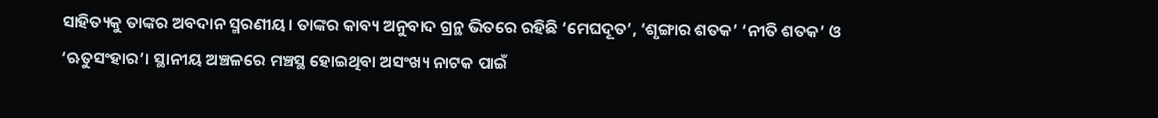ସାହିତ୍ୟକୁ ତାଙ୍କର ଅବଦାନ ସ୍ମରଣୀୟ‌। ତାଙ୍କର କାବ୍ୟ ଅନୁବାଦ ଗ୍ରନ୍ଥ ଭିତରେ ରହିଛି ‘ମେଘଦୂତ’, ‘ଶୃଙ୍ଗାର ଶତକ’ ‘ନୀତି ଶତକ’ ଓ ‘ଋତୁସଂହାର’। ସ୍ଥାନୀୟ ଅଞ୍ଚଳରେ ମଞ୍ଚସ୍ଥ ହୋଇଥିବା ଅସଂଖ୍ୟ ନାଟକ ପାଇଁ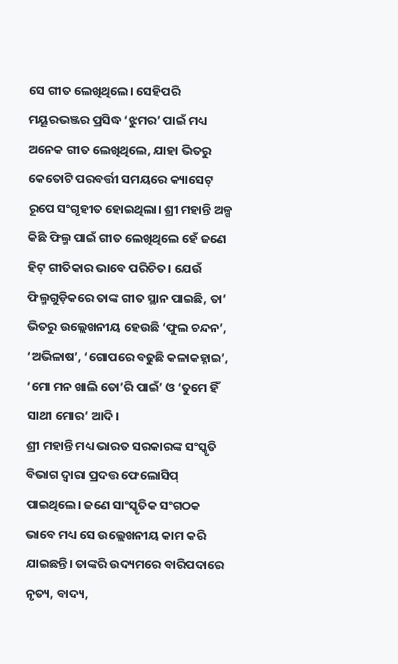ସେ ଗୀତ ଲେଖିଥିଲେ। ସେହିପରି ମୟୂରଭଞ୍ଜର ପ୍ରସିଦ୍ଧ ‘ଝୁମର’ ପାଇଁ ମଧ୍ୟ ଅନେକ ଗୀତ ଲେଖିଥିଲେ, ଯାହା ଭିତରୁ କେତୋଟି ପରବର୍ତ୍ତୀ ସମୟରେ କ୍ୟାସେଟ୍‌ ରୂପେ ସଂଗୃହୀତ ହୋଇଥିଲା। ଶ୍ରୀ ମହାନ୍ତି ଅଳ୍ପ କିଛି ଫିଲ୍ମ ପାଇଁ ଗୀତ ଲେଖିଥିଲେ ହେଁ ଜଣେ ହିଟ୍‌ ଗୀତିକାର ଭାବେ ପରିଚିତ। ଯେଉଁ ଫିଲ୍ମଗୁଡ଼ିକରେ ତାଙ୍କ ଗୀତ ସ୍ଥାନ ପାଇଛି, ତା’ ଭିତରୁ ଉଲ୍ଲେଖନୀୟ ହେଉଛି ‘ଫୁଲ ଚନ୍ଦନ’, ‘ଅଭିଳାଷ’, ‘ଗୋପରେ ବଢୁଛି କଳାକହ୍ନାଇ’, ‘ମୋ ମନ ଖାଲି ତୋ’ରି ପାଇଁ’ ଓ ‘ତୁମେ ହିଁ ସାଥୀ ମୋର’ ଆଦି।
ଶ୍ରୀ ମହାନ୍ତି ମଧ୍ୟ ଭାରତ ସରକାରଙ୍କ ସଂସ୍କୃତି ବିଭାଗ ଦ୍ବାରା ପ୍ରଦତ୍ତ ଫେଲୋସିପ୍‌ ପାଇଥିଲେ। ଜଣେ ସାଂସ୍କୃତିକ ସଂଗଠକ ଭାବେ ମଧ୍ୟ ସେ ଉଲ୍ଲେଖନୀୟ କାମ କରି ଯାଇଛନ୍ତି। ତାଙ୍କରି ଉଦ୍ୟମରେ ବାରିପଦାରେ ନୃତ୍ୟ, ବାଦ୍ୟ,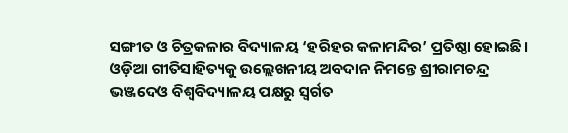ସଙ୍ଗୀତ ଓ ଚିତ୍ରକଳାର ବିଦ୍ୟାଳୟ ‘ହରିହର କଳାମନ୍ଦିର’ ପ୍ରତିଷ୍ଠା ହୋଇଛି। ଓଡ଼ିଆ ଗୀତିସାହିତ୍ୟକୁ ଉଲ୍ଲେଖନୀୟ ଅବଦାନ ନିମନ୍ତେ ଶ୍ରୀରାମଚନ୍ଦ୍ର ଭଞ୍ଜଦେଓ ବିଶ୍ବବିଦ୍ୟାଳୟ ପକ୍ଷରୁ ସ୍ବର୍ଗତ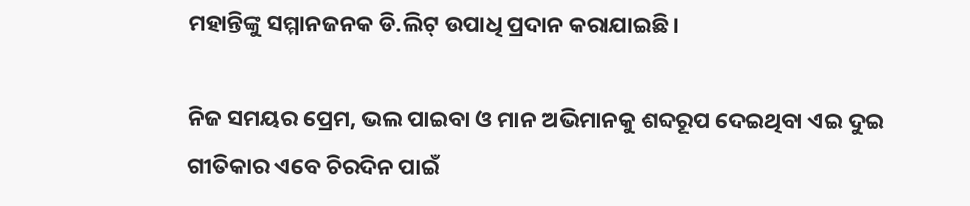ମହାନ୍ତିଙ୍କୁ ସମ୍ମାନଜନକ ଡି.ଲିଟ୍‌ ଉପାଧି ପ୍ରଦାନ କରାଯାଇଛି।

ନିଜ ସମୟର ପ୍ରେମ, ଭଲ ପାଇବା ଓ ମାନ ଅଭିମାନକୁ ଶବ୍ଦରୂପ ଦେଇଥିବା ଏଇ ଦୁଇ ଗୀତିକାର ଏବେ ଚିରଦିନ ପାଇଁ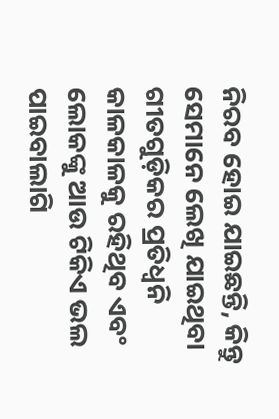ନିରବ ହୋଇ ଯାଇଛନ୍ତି, କିନ୍ତୁ ସେମାନେ ଲେଖି ଯାଇଥିବା ଗୀତଗୁଡ଼ିକର ପ୍ରତିଧ୍ବନି କାଳକାଳକୁ ରହିଥିବ ଏବଂ ଲୋକଙ୍କୁ ଆଉ ଟିକିଏ ଭଲ ପାଇବାଲାଗି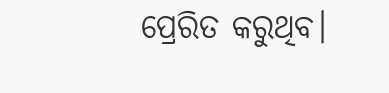ପ୍ରେରିତ କରୁଥିବ।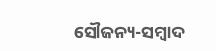ସୌଜନ୍ୟ-ସମ୍ୱାଦ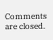Comments are closed.